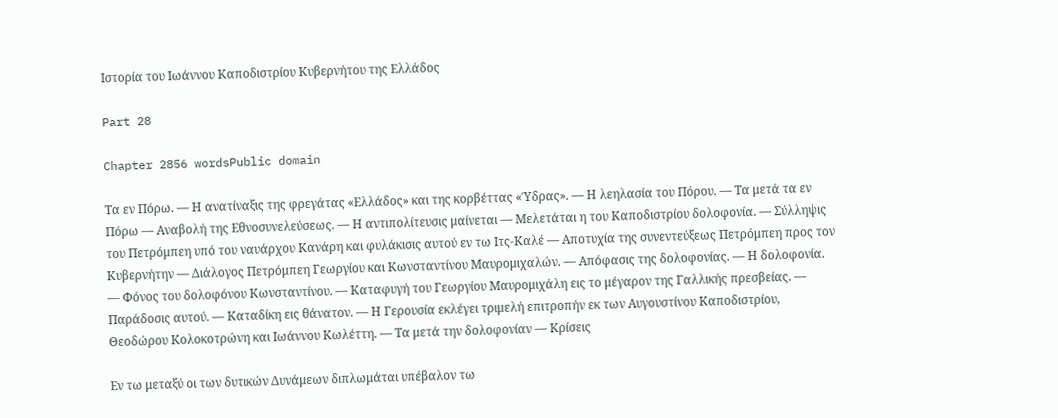Ιστορία του Ιωάννου Καποδιστρίου Κυβερνήτου της Ελλάδος

Part 28

Chapter 2856 wordsPublic domain

Τα εν Πόρω. — Η ανατίναξις της φρεγάτας «Ελλάδος» και της κορβέττας «Ύδρας». — Η λεηλασία του Πόρου. — Τα μετά τα εν Πόρω — Αναβολή της Εθνοσυνελεύσεως. — Η αντιπολίτευσις μαίνεται — Μελετάται η του Καποδιστρίου δολοφονία. — Σύλληψις του Πετρόμπεη υπό του ναυάρχου Κανάρη και φυλάκισις αυτού εν τω Ιτς-Καλέ — Αποτυχία της συνεντεύξεως Πετρόμπεη προς τον Κυβερνήτην — Διάλογος Πετρόμπεη Γεωργίου και Κωνσταντίνου Μαυρομιχαλών. — Απόφασις της δολοφονίας. — Η δολοφονία. — Φόνος του δολοφόνου Κωνσταντίνου. — Καταφυγή του Γεωργίου Μαυρομιχάλη εις το μέγαρον της Γαλλικής πρεσβείας. — Παράδοσις αυτού. — Καταδίκη εις θάνατον. — Η Γερουσία εκλέγει τριμελή επιτροπήν εκ των Αυγουστίνου Καποδιστρίου, Θεοδώρου Κολοκοτρώνη και Ιωάννου Κωλέττη. — Τα μετά την δολοφονίαν — Κρίσεις

Εν τω μεταξύ οι των δυτικών Δυνάμεων διπλωμάται υπέβαλον τω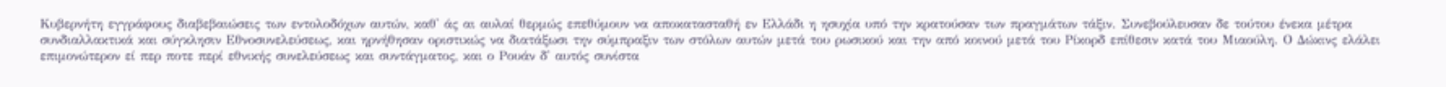Κυβερνήτη εγγράφους διαβεβαιώσεις των εντολοδόχων αυτών, καθ' άς αι αυλαί θερμώς επεθύμουν να αποκατασταθή εν Ελλάδι η ησυχία υπό την κρατούσαν των πραγμάτων τάξιν. Συνεβούλευσαν δε τούτου ένεκα μέτρα συνδιαλλακτικά και σύγκλησιν Εθνοσυνελεύσεως, και ηρνήθησαν οριστικώς να διατάξωσι την σύμπραξιν των στόλων αυτών μετά του ρωσικού και την από κοινού μετά του Ρίκορδ επίθεσιν κατά του Μιαούλη. Ο Δώκινς ελάλει επιμονώτερον εί περ ποτε περί εθνικής συνελεύσεως και συντάγματος, και ο Ρουάν δ' αυτός συνίστα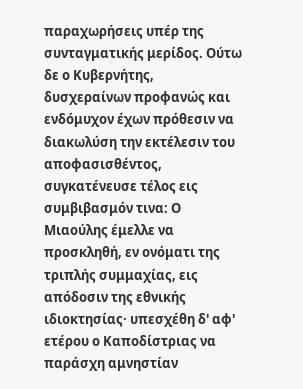παραχωρήσεις υπέρ της συνταγματικής μερίδος. Ούτω δε ο Κυβερνήτης, δυσχεραίνων προφανώς και ενδόμυχον έχων πρόθεσιν να διακωλύση την εκτέλεσιν του αποφασισθέντος, συγκατένευσε τέλος εις συμβιβασμόν τινα: Ο Μιαούλης έμελλε να προσκληθή, εν ονόματι της τριπλής συμμαχίας, εις απόδοσιν της εθνικής ιδιοκτησίας· υπεσχέθη δ' αφ' ετέρου ο Καποδίστριας να παράσχη αμνηστίαν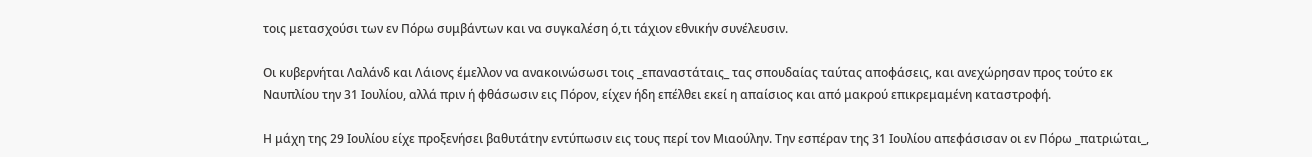τοις μετασχούσι των εν Πόρω συμβάντων και να συγκαλέση ό,τι τάχιον εθνικήν συνέλευσιν.

Οι κυβερνήται Λαλάνδ και Λάιονς έμελλον να ανακοινώσωσι τοις _επαναστάταις_ τας σπουδαίας ταύτας αποφάσεις, και ανεχώρησαν προς τούτο εκ Ναυπλίου την 31 Ιουλίου, αλλά πριν ή φθάσωσιν εις Πόρον, είχεν ήδη επέλθει εκεί η απαίσιος και από μακρού επικρεμαμένη καταστροφή.

Η μάχη της 29 Ιουλίου είχε προξενήσει βαθυτάτην εντύπωσιν εις τους περί τον Μιαούλην. Την εσπέραν της 31 Ιουλίου απεφάσισαν οι εν Πόρω _πατριώται_,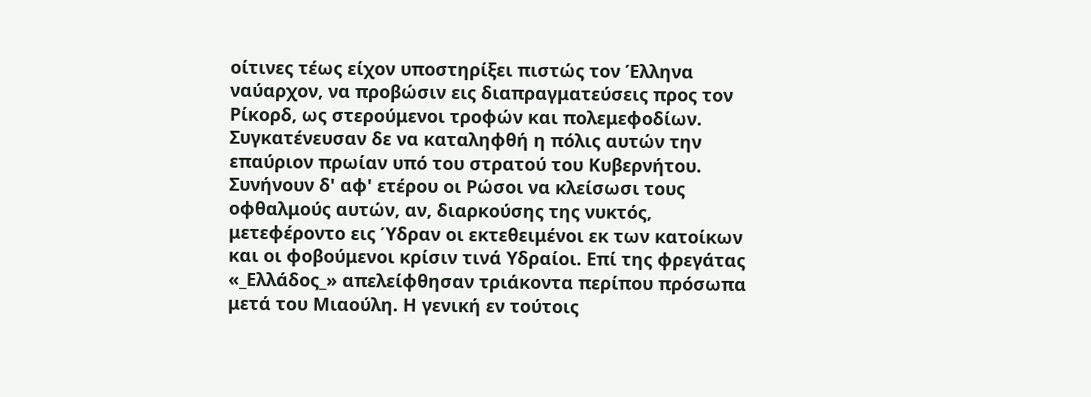οίτινες τέως είχον υποστηρίξει πιστώς τον Έλληνα ναύαρχον, να προβώσιν εις διαπραγματεύσεις προς τον Ρίκορδ, ως στερούμενοι τροφών και πολεμεφοδίων. Συγκατένευσαν δε να καταληφθή η πόλις αυτών την επαύριον πρωίαν υπό του στρατού του Κυβερνήτου. Συνήνουν δ' αφ' ετέρου οι Ρώσοι να κλείσωσι τους οφθαλμούς αυτών, αν, διαρκούσης της νυκτός, μετεφέροντο εις Ύδραν οι εκτεθειμένοι εκ των κατοίκων και οι φοβούμενοι κρίσιν τινά Υδραίοι. Επί της φρεγάτας «_Ελλάδος_» απελείφθησαν τριάκοντα περίπου πρόσωπα μετά του Μιαούλη. Η γενική εν τούτοις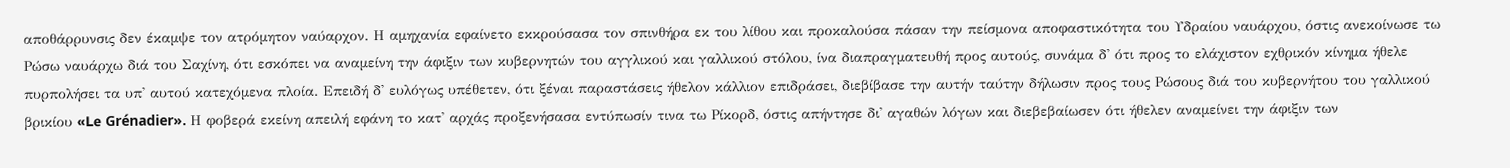αποθάρρυνσις δεν έκαμψε τον ατρόμητον ναύαρχον. Η αμηχανία εφαίνετο εκκρούσασα τον σπινθήρα εκ του λίθου και προκαλούσα πάσαν την πείσμονα αποφαστικότητα του Υδραίου ναυάρχου, όστις ανεκοίνωσε τω Ρώσω ναυάρχω διά του Σαχίνη, ότι εσκόπει να αναμείνη την άφιξιν των κυβερνητών του αγγλικού και γαλλικού στόλου, ίνα διαπραγματευθή προς αυτούς, συνάμα δ' ότι προς το ελάχιστον εχθρικόν κίνημα ήθελε πυρπολήσει τα υπ' αυτού κατεχόμενα πλοία. Επειδή δ' ευλόγως υπέθετεν, ότι ξέναι παραστάσεις ήθελον κάλλιον επιδράσει, διεβίβασε την αυτήν ταύτην δήλωσιν προς τους Ρώσους διά του κυβερνήτου του γαλλικού βρικίου «Le Grénadier». Η φοβερά εκείνη απειλή εφάνη το κατ' αρχάς προξενήσασα εντύπωσίν τινα τω Ρίκορδ, όστις απήντησε δι' αγαθών λόγων και διεβεβαίωσεν ότι ήθελεν αναμείνει την άφιξιν των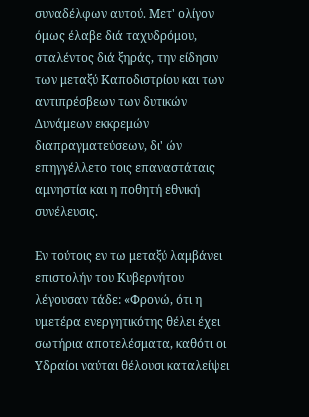συναδέλφων αυτού. Μετ' ολίγον όμως έλαβε διά ταχυδρόμου, σταλέντος διά ξηράς, την είδησιν των μεταξύ Καποδιστρίου και των αντιπρέσβεων των δυτικών Δυνάμεων εκκρεμών διαπραγματεύσεων, δι' ών επηγγέλλετο τοις επαναστάταις αμνηστία και η ποθητή εθνική συνέλευσις.

Εν τούτοις εν τω μεταξύ λαμβάνει επιστολήν του Κυβερνήτου λέγουσαν τάδε: «Φρονώ, ότι η υμετέρα ενεργητικότης θέλει έχει σωτήρια αποτελέσματα, καθότι οι Υδραίοι ναύται θέλουσι καταλείψει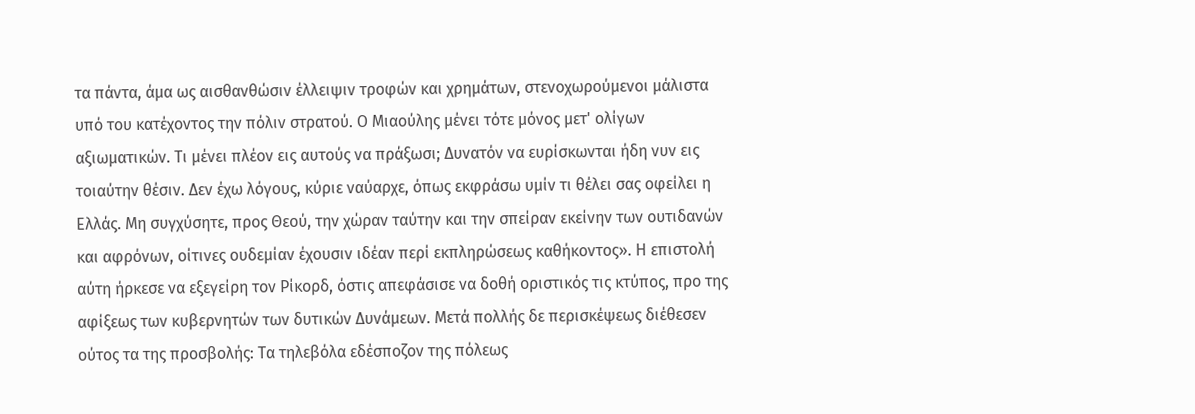τα πάντα, άμα ως αισθανθώσιν έλλειψιν τροφών και χρημάτων, στενοχωρούμενοι μάλιστα υπό του κατέχοντος την πόλιν στρατού. Ο Μιαούλης μένει τότε μόνος μετ' ολίγων αξιωματικών. Τι μένει πλέον εις αυτούς να πράξωσι; Δυνατόν να ευρίσκωνται ήδη νυν εις τοιαύτην θέσιν. Δεν έχω λόγους, κύριε ναύαρχε, όπως εκφράσω υμίν τι θέλει σας οφείλει η Ελλάς. Μη συγχύσητε, προς Θεού, την χώραν ταύτην και την σπείραν εκείνην των ουτιδανών και αφρόνων, οίτινες ουδεμίαν έχουσιν ιδέαν περί εκπληρώσεως καθήκοντος». Η επιστολή αύτη ήρκεσε να εξεγείρη τον Ρίκορδ, όστις απεφάσισε να δοθή οριστικός τις κτύπος, προ της αφίξεως των κυβερνητών των δυτικών Δυνάμεων. Μετά πολλής δε περισκέψεως διέθεσεν ούτος τα της προσβολής: Τα τηλεβόλα εδέσποζον της πόλεως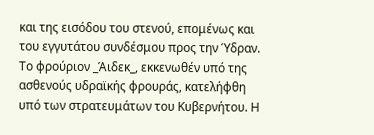και της εισόδου του στενού, επομένως και του εγγυτάτου συνδέσμου προς την Ύδραν. Το φρούριον _Άιδεκ_, εκκενωθέν υπό της ασθενούς υδραϊκής φρουράς, κατελήφθη υπό των στρατευμάτων του Κυβερνήτου. Η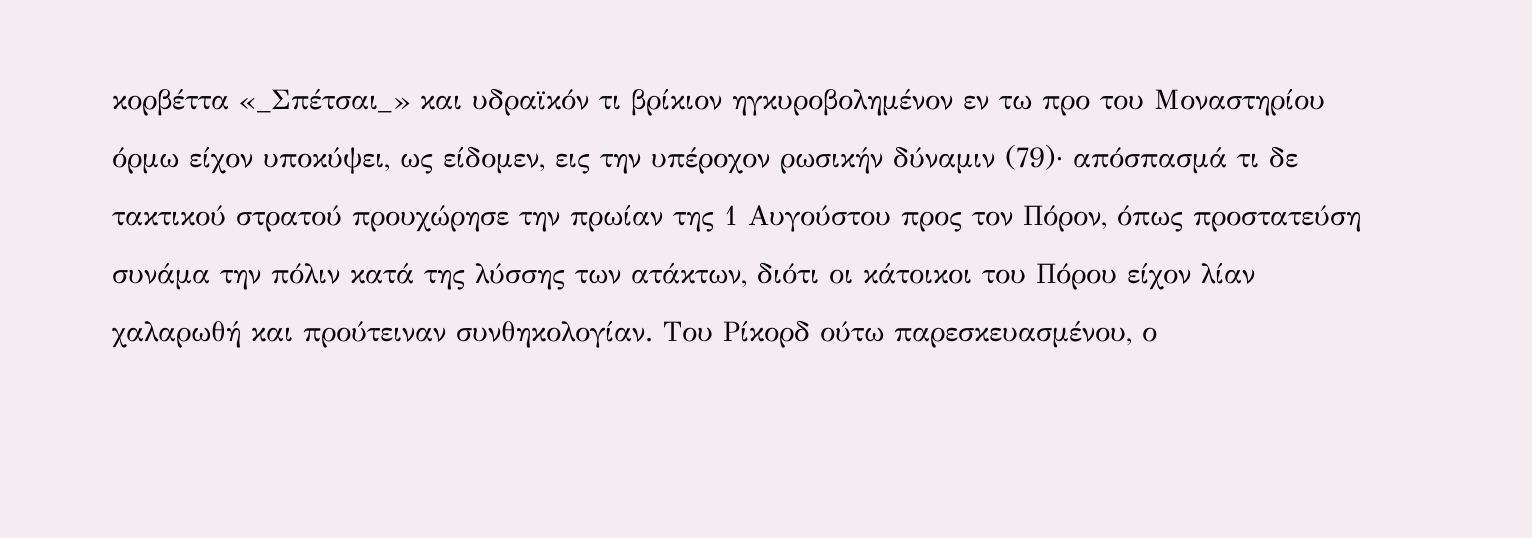κορβέττα «_Σπέτσαι_» και υδραϊκόν τι βρίκιον ηγκυροβολημένον εν τω προ του Μοναστηρίου όρμω είχον υποκύψει, ως είδομεν, εις την υπέροχον ρωσικήν δύναμιν (79)· απόσπασμά τι δε τακτικού στρατού προυχώρησε την πρωίαν της 1 Αυγούστου προς τον Πόρον, όπως προστατεύση συνάμα την πόλιν κατά της λύσσης των ατάκτων, διότι οι κάτοικοι του Πόρου είχον λίαν χαλαρωθή και προύτειναν συνθηκολογίαν. Του Ρίκορδ ούτω παρεσκευασμένου, ο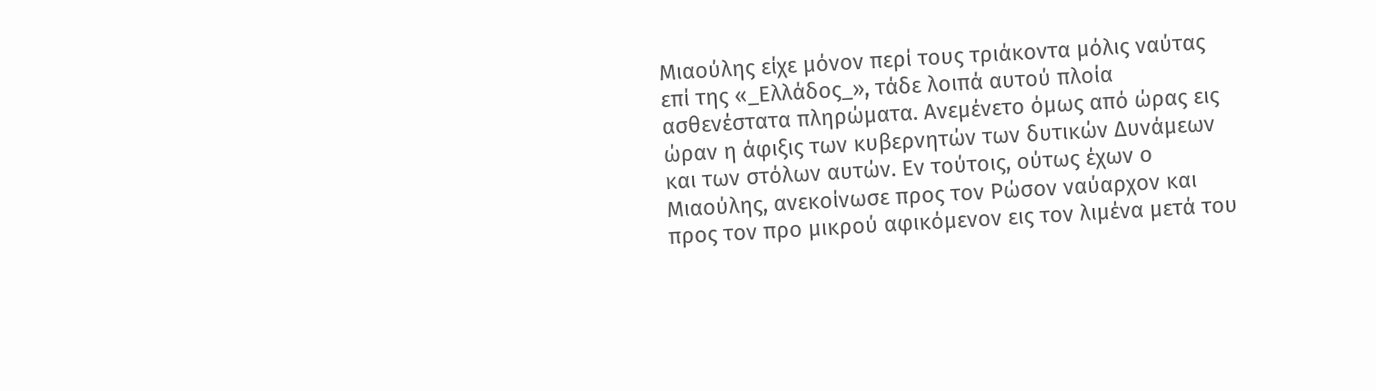Μιαούλης είχε μόνον περί τους τριάκοντα μόλις ναύτας επί της «_Ελλάδος_», τάδε λοιπά αυτού πλοία ασθενέστατα πληρώματα. Ανεμένετο όμως από ώρας εις ώραν η άφιξις των κυβερνητών των δυτικών Δυνάμεων και των στόλων αυτών. Εν τούτοις, ούτως έχων ο Μιαούλης, ανεκοίνωσε προς τον Ρώσον ναύαρχον και προς τον προ μικρού αφικόμενον εις τον λιμένα μετά του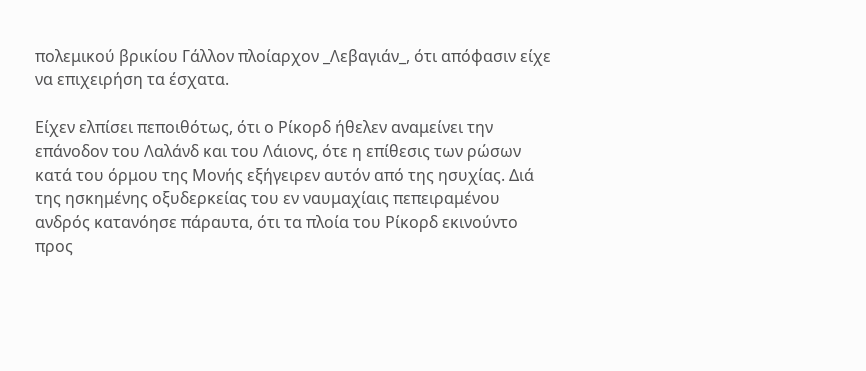πολεμικού βρικίου Γάλλον πλοίαρχον _Λεβαγιάν_, ότι απόφασιν είχε να επιχειρήση τα έσχατα.

Είχεν ελπίσει πεποιθότως, ότι ο Ρίκορδ ήθελεν αναμείνει την επάνοδον του Λαλάνδ και του Λάιονς, ότε η επίθεσις των ρώσων κατά του όρμου της Μονής εξήγειρεν αυτόν από της ησυχίας. Διά της ησκημένης οξυδερκείας του εν ναυμαχίαις πεπειραμένου ανδρός κατανόησε πάραυτα, ότι τα πλοία του Ρίκορδ εκινούντο προς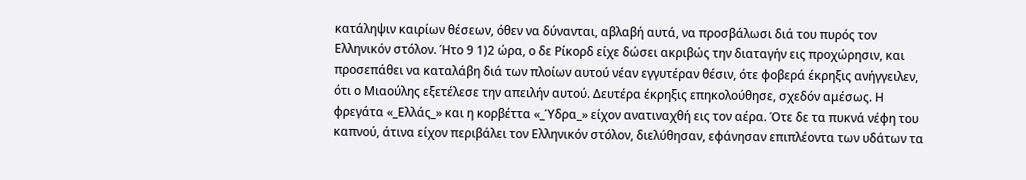κατάληψιν καιρίων θέσεων, όθεν να δύνανται, αβλαβή αυτά, να προσβάλωσι διά του πυρός τον Ελληνικόν στόλον. Ήτο 9 1)2 ώρα, ο δε Ρίκορδ είχε δώσει ακριβώς την διαταγήν εις προχώρησιν, και προσεπάθει να καταλάβη διά των πλοίων αυτού νέαν εγγυτέραν θέσιν, ότε φοβερά έκρηξις ανήγγειλεν, ότι ο Μιαούλης εξετέλεσε την απειλήν αυτού. Δευτέρα έκρηξις επηκολούθησε, σχεδόν αμέσως. Η φρεγάτα «_Ελλάς_» και η κορβέττα «_Ύδρα_» είχον ανατιναχθή εις τον αέρα. Ότε δε τα πυκνά νέφη του καπνού, άτινα είχον περιβάλει τον Ελληνικόν στόλον, διελύθησαν, εφάνησαν επιπλέοντα των υδάτων τα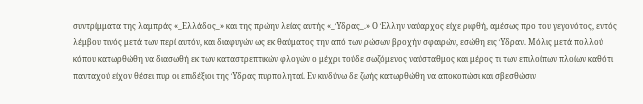συντρίμματα της λαμπράς «_Ελλάδος_» και της πρώην λείας αυτής «_Ύδρας_.» Ο Έλλην ναύαρχος είχε ριφθή, αμέσως προ του γεγονότος, εντός λέμβου τινός μετά των περί αυτόν, και διαφυγών ως εκ θαύματος την από των ρώσων βροχήν σφαιρών, εσώθη εις Ύδραν. Μόλις μετά πολλού κόπου κατωρθώθη να διασωθή εκ των καταστρεπτικών φλογών ο μέχρι τούδε σωζόμενος ναύσταθμος και μέρος τι των επιλοίπων πλοίων καθότι πανταχού είχον θέσει πυρ οι επιδέξιοι της Ύδρας πυρποληταί. Εν κινδύνω δε ζωής κατωρθώθη να αποκοπώσι και σβεσθώσιν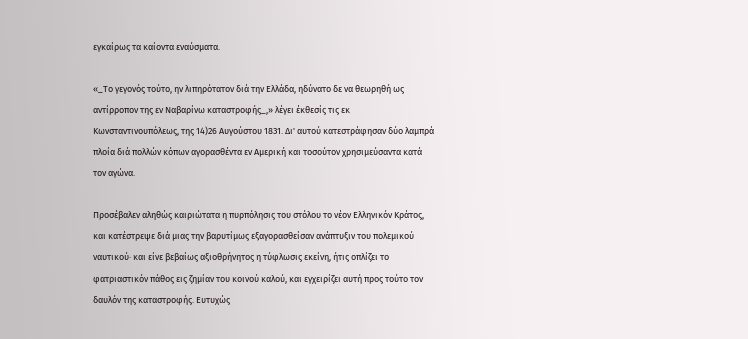εγκαίρως τα καίοντα εναύσματα.

«_Το γεγονός τούτο, ην λιπηρότατον διά την Ελλάδα, ηδύνατο δε να θεωρηθή ως αντίρροπον της εν Ναβαρίνω καταστροφής_,» λέγει έκθεσίς τις εκ Κωνσταντινουπόλεως, της 14)26 Αυγούστου 1831. Δι' αυτού κατεστράφησαν δύο λαμπρά πλοία διά πολλών κόπων αγορασθέντα εν Αμερική και τοσούτον χρησιμεύσαντα κατά τον αγώνα.

Προσέβαλεν αληθώς καιριώτατα η πυρπόλησις του στόλου το νέον Ελληνικόν Κράτος, και κατέστρεψε διά μιας την βαρυτίμως εξαγορασθείσαν ανάπτυξιν του πολεμικού ναυτικού· και είνε βεβαίως αξιοθρήνητος η τύφλωσις εκείνη, ήτις οπλίζει το φατριαστικόν πάθος εις ζημίαν του κοινού καλού, και εγχειρίζει αυτή προς τούτο τον δαυλόν της καταστροφής. Ευτυχώς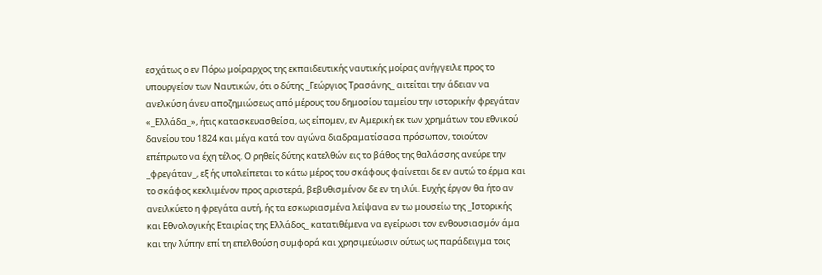εσχάτως ο εν Πόρω μοίραρχος της εκπαιδευτικής ναυτικής μοίρας ανήγγειλε προς το υπουργείον των Ναυτικών, ότι ο δύτης _Γεώργιος Τρασάνης_ αιτείται την άδειαν να ανελκύση άνευ αποζημιώσεως από μέρους του δημοσίου ταμείου την ιστορικήν φρεγάταν «_Ελλάδα_», ήτις κατασκευασθείσα, ως είπομεν, εν Αμερική εκ των χρημάτων του εθνικού δανείου του 1824 και μέγα κατά τον αγώνα διαδραματίσασα πρόσωπον, τοιούτον επέπρωτο να έχη τέλος. Ο ρηθείς δύτης κατελθών εις το βάθος της θαλάσσης ανεύρε την _φρεγάταν_, εξ ής υπολείπεται το κάτω μέρος του σκάφους φαίνεται δε εν αυτώ το έρμα και το σκάφος κεκλιμένον προς αριστερά, βεβυθισμένον δε εν τη ιλύι. Ευχής έργον θα ήτο αν ανειλκύετο η φρεγάτα αυτή, ής τα εσκωριασμένα λείψανα εν τω μουσείω της _Ιστορικής και Εθνολογικής Εταιρίας της Ελλάδος_ κατατιθέμενα να εγείρωσι τον ενθουσιασμόν άμα και την λύπην επί τη επελθούση συμφορά και χρησιμεύωσιν ούτως ως παράδειγμα τοις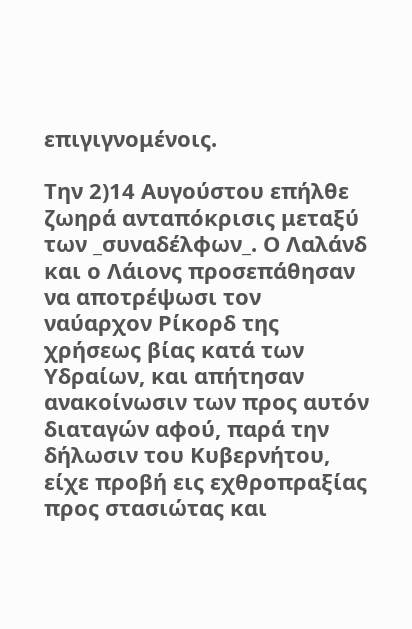επιγιγνομένοις.

Την 2)14 Αυγούστου επήλθε ζωηρά ανταπόκρισις μεταξύ των _συναδέλφων_. Ο Λαλάνδ και ο Λάιονς προσεπάθησαν να αποτρέψωσι τον ναύαρχον Ρίκορδ της χρήσεως βίας κατά των Υδραίων, και απήτησαν ανακοίνωσιν των προς αυτόν διαταγών αφού, παρά την δήλωσιν του Κυβερνήτου, είχε προβή εις εχθροπραξίας προς στασιώτας και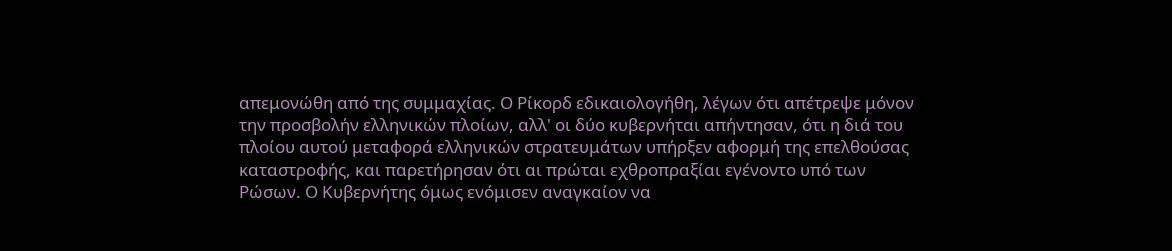απεμονώθη από της συμμαχίας. Ο Ρίκορδ εδικαιολογήθη, λέγων ότι απέτρεψε μόνον την προσβολήν ελληνικών πλοίων, αλλ' οι δύο κυβερνήται απήντησαν, ότι η διά του πλοίου αυτού μεταφορά ελληνικών στρατευμάτων υπήρξεν αφορμή της επελθούσας καταστροφής, και παρετήρησαν ότι αι πρώται εχθροπραξίαι εγένοντο υπό των Ρώσων. Ο Κυβερνήτης όμως ενόμισεν αναγκαίον να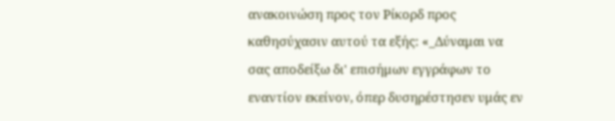ανακοινώση προς τον Ρίκορδ προς καθησύχασιν αυτού τα εξής: «_Δύναμαι να σας αποδείξω δι' επισήμων εγγράφων το εναντίον εκείνον, όπερ δυσηρέστησεν υμάς εν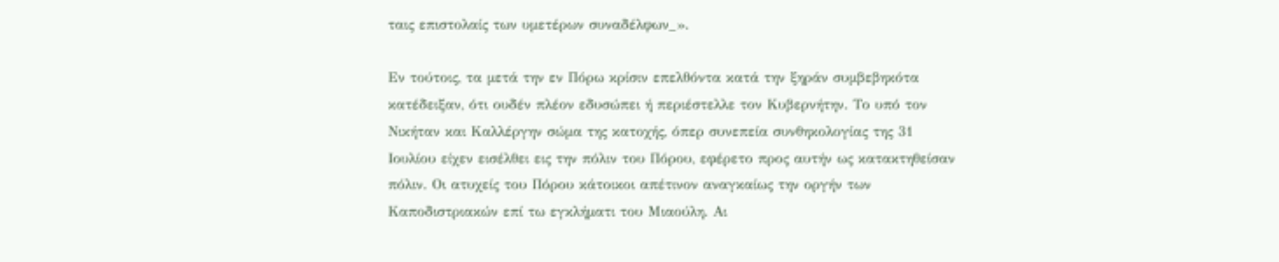ταις επιστολαίς των υμετέρων συναδέλφων_».

Εν τούτοις, τα μετά την εν Πόρω κρίσιν επελθόντα κατά την ξηράν συμβεβηκότα κατέδειξαν, ότι ουδέν πλέον εδυσώπει ή περιέστελλε τον Κυβερνήτην. Το υπό τον Νικήταν και Καλλέργην σώμα της κατοχής, όπερ συνεπεία συνθηκολογίας της 31 Ιουλίου είχεν εισέλθει εις την πόλιν του Πόρου, εφέρετο προς αυτήν ως κατακτηθείσαν πόλιν. Οι ατυχείς του Πόρου κάτοικοι απέτινον αναγκαίως την οργήν των Καποδιστριακών επί τω εγκλήματι του Μιαούλη. Αι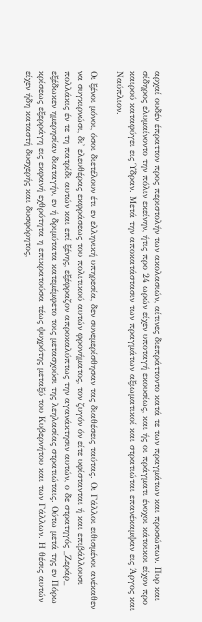αρχαί ουδέν έπραττον προς περιστολήν των ακολασιών, αίτινες διεπράττοντο κατά τε των πραγμάτων και προσώπων. Πυρ και σίδηρος ελυμαίνοντο την πόλιν εκείνην, ήτις προ 24 ωρών είχεν υποταγή εκουσίως, και ής οι πράγματι ένοχοι κάτοικοι είχον προ καιρού καταφύγει εις Ύδραν. Μετά την αποκατάστασιν των πραγμάτων αξιωματικοί και στρατιώται επανέκαμψαν εις Άργος και Ναύπλιον.

Οι ξένοι μόνοι, όσοι διετέλουν έτι εν ελληνική υπηρεσία, δεν συνεμερίσθησαν τας διαθέσεις ταύτας. Οι Γάλλοι ειθισμένοι ανέκαθεν να συγκιρνώσι, δι' ελευθέρας εκφράσεως του πολιτικού αυτών φρονήματος, τον ζυγόν όν είτε υφίστανται ή και επιβάλλουσι πολλάκις έν τε τη πατρίδι αυτών και επί ξένης, εξέφραζον απροκαλύπτως την αγανάκτησιν αυτών, ο δε στρατηγός _Ζεράρ_ εξέδωκεν ημερησίαν διαταγήν, εν ή δριμύτατα κατεμέμφετο τοις μετασχούσι της λεηλασίας στρατιώταις. Ούτω μετά της εν Πόρω κρίσεως εξερράγη εις εκφανή εχθρότητα η επικρατούσα τέως ψυχρότης μεταξύ του Κυβερνήτου και των Γάλλων. Η θέσις αυτών είχεν ήδη καταστή δυσχερής και δυσφόρητος,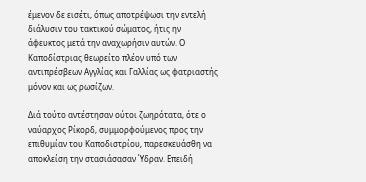έμενον δε εισέτι, όπως αποτρέψωσι την εντελή διάλυσιν του τακτικού σώματος, ήτις ην άφευκτος μετά την αναχωρήσιν αυτών. Ο Καποδίστριας θεωρείτο πλέον υπό των αντιπρέσβεων Αγγλίας και Γαλλίας ως φατριαστής μόνον και ως ρωσίζων.

Διά τούτο αντέστησαν ούτοι ζωηρότατα, ότε ο ναύαρχος Ρίκορδ, συμμορφούμενος προς την επιθυμίαν του Καποδιστρίου, παρεσκευάσθη να αποκλείση την στασιάσασαν Ύδραν. Επειδή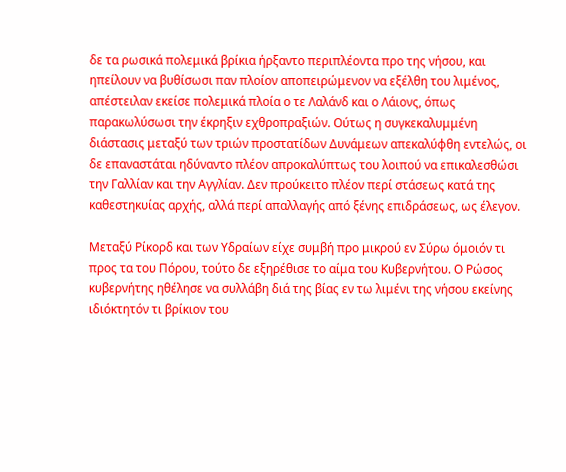δε τα ρωσικά πολεμικά βρίκια ήρξαντο περιπλέοντα προ της νήσου, και ηπείλουν να βυθίσωσι παν πλοίον αποπειρώμενον να εξέλθη του λιμένος, απέστειλαν εκείσε πολεμικά πλοία ο τε Λαλάνδ και ο Λάιονς, όπως παρακωλύσωσι την έκρηξιν εχθροπραξιών. Ούτως η συγκεκαλυμμένη διάστασις μεταξύ των τριών προστατίδων Δυνάμεων απεκαλύφθη εντελώς, οι δε επαναστάται ηδύναντο πλέον απροκαλύπτως του λοιπού να επικαλεσθώσι την Γαλλίαν και την Αγγλίαν. Δεν προύκειτο πλέον περί στάσεως κατά της καθεστηκυίας αρχής, αλλά περί απαλλαγής από ξένης επιδράσεως, ως έλεγον.

Μεταξύ Ρίκορδ και των Υδραίων είχε συμβή προ μικρού εν Σύρω όμοιόν τι προς τα του Πόρου, τούτο δε εξηρέθισε το αίμα του Κυβερνήτου. Ο Ρώσος κυβερνήτης ηθέλησε να συλλάβη διά της βίας εν τω λιμένι της νήσου εκείνης ιδιόκτητόν τι βρίκιον του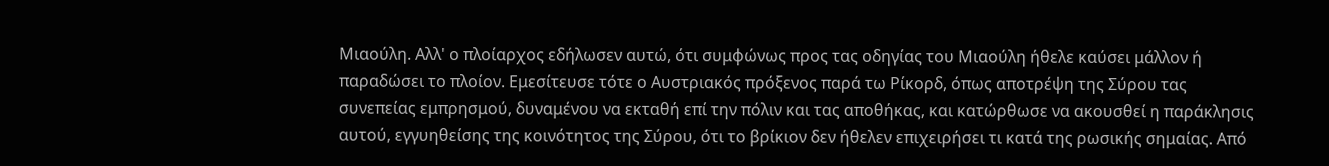Μιαούλη. Αλλ' ο πλοίαρχος εδήλωσεν αυτώ, ότι συμφώνως προς τας οδηγίας του Μιαούλη ήθελε καύσει μάλλον ή παραδώσει το πλοίον. Εμεσίτευσε τότε ο Αυστριακός πρόξενος παρά τω Ρίκορδ, όπως αποτρέψη της Σύρου τας συνεπείας εμπρησμού, δυναμένου να εκταθή επί την πόλιν και τας αποθήκας, και κατώρθωσε να ακουσθεί η παράκλησις αυτού, εγγυηθείσης της κοινότητος της Σύρου, ότι το βρίκιον δεν ήθελεν επιχειρήσει τι κατά της ρωσικής σημαίας. Από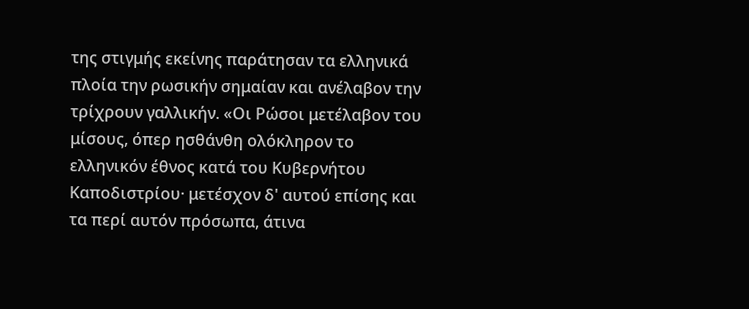της στιγμής εκείνης παράτησαν τα ελληνικά πλοία την ρωσικήν σημαίαν και ανέλαβον την τρίχρουν γαλλικήν. «Οι Ρώσοι μετέλαβον του μίσους, όπερ ησθάνθη ολόκληρον το ελληνικόν έθνος κατά του Κυβερνήτου Καποδιστρίου· μετέσχον δ' αυτού επίσης και τα περί αυτόν πρόσωπα, άτινα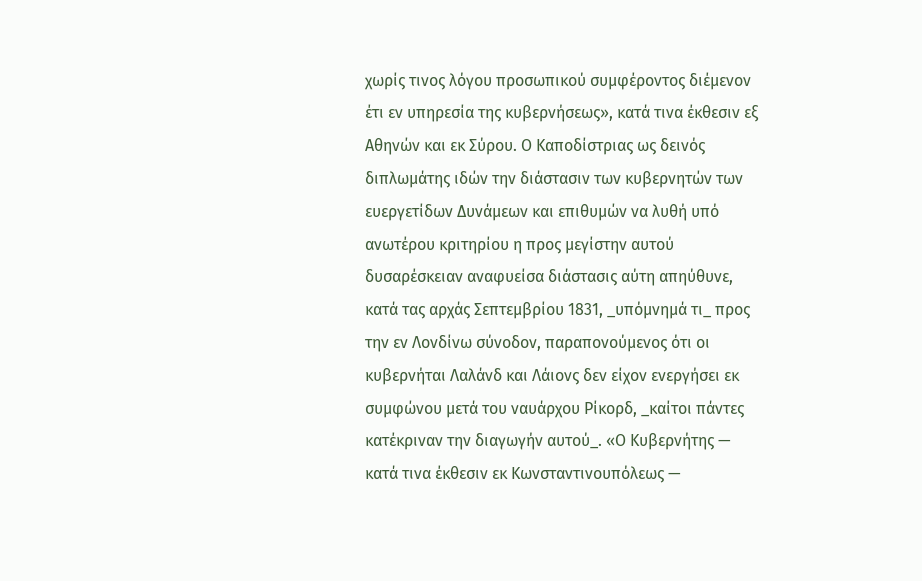χωρίς τινος λόγου προσωπικού συμφέροντος διέμενον έτι εν υπηρεσία της κυβερνήσεως», κατά τινα έκθεσιν εξ Αθηνών και εκ Σύρου. Ο Καποδίστριας ως δεινός διπλωμάτης ιδών την διάστασιν των κυβερνητών των ευεργετίδων Δυνάμεων και επιθυμών να λυθή υπό ανωτέρου κριτηρίου η προς μεγίστην αυτού δυσαρέσκειαν αναφυείσα διάστασις αύτη απηύθυνε, κατά τας αρχάς Σεπτεμβρίου 1831, _υπόμνημά τι_ προς την εν Λονδίνω σύνοδον, παραπονούμενος ότι οι κυβερνήται Λαλάνδ και Λάιονς δεν είχον ενεργήσει εκ συμφώνου μετά του ναυάρχου Ρίκορδ, _καίτοι πάντες κατέκριναν την διαγωγήν αυτού_. «Ο Κυβερνήτης — κατά τινα έκθεσιν εκ Κωνσταντινουπόλεως —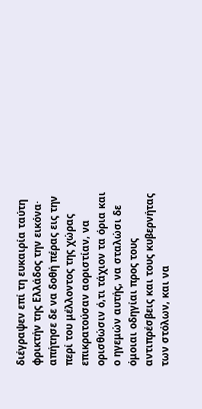διέγραψεν επί τη ευκαιρία ταύτη φρικτήν της Ελλάδος την εικόνα· απήτησε δε να δοθή πέρας εις την περί του μέλλοντος της χώρας επικρατούσαν αοριστίαν, να ορισθώσιν ό,τι τάχιον τα όρια και ο ηγεμών αυτής, να σταλώσι δε όμοιαι οδηγίαι προς τους αντιπρέσβεις και τους κυβερνήτας των στόλων, και να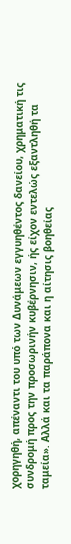χορηγηθή, απέναντι του υπό των Δυνάμεων εγγυηθέντος δανείου, χρηματική τις συνδρομή προς την προσωρινήν κυβέρνησιν, ής είχον εντελώς εξαντληθή τα ταμεία». Αλλά και τα παράπονα και η αίτησις βοηθείας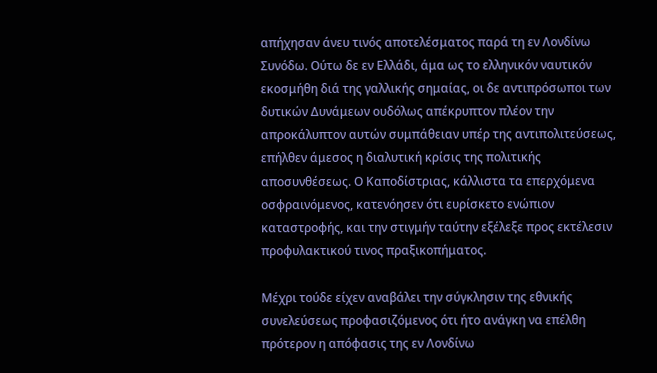απήχησαν άνευ τινός αποτελέσματος παρά τη εν Λονδίνω Συνόδω. Ούτω δε εν Ελλάδι, άμα ως το ελληνικόν ναυτικόν εκοσμήθη διά της γαλλικής σημαίας, οι δε αντιπρόσωποι των δυτικών Δυνάμεων ουδόλως απέκρυπτον πλέον την απροκάλυπτον αυτών συμπάθειαν υπέρ της αντιπολιτεύσεως, επήλθεν άμεσος η διαλυτική κρίσις της πολιτικής αποσυνθέσεως. Ο Καποδίστριας, κάλλιστα τα επερχόμενα οσφραινόμενος, κατενόησεν ότι ευρίσκετο ενώπιον καταστροφής, και την στιγμήν ταύτην εξέλεξε προς εκτέλεσιν προφυλακτικού τινος πραξικοπήματος.

Μέχρι τούδε είχεν αναβάλει την σύγκλησιν της εθνικής συνελεύσεως προφασιζόμενος ότι ήτο ανάγκη να επέλθη πρότερον η απόφασις της εν Λονδίνω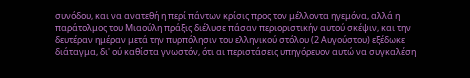συνόδου, και να ανατεθή η περί πάντων κρίσις προς τον μέλλοντα ηγεμόνα, αλλά η παράτολμος του Μιαούλη πράξις διέλυσε πάσαν περιοριστικήν αυτού σκέψιν, και την δευτέραν ημέραν μετά την πυρπόλησιν του ελληνικού στόλου (2 Αυγούστου) εξέδωκε διάταγμα, δι' ού καθίστα γνωστόν, ότι αι περιστάσεις υπηγόρευον αυτώ να συγκαλέση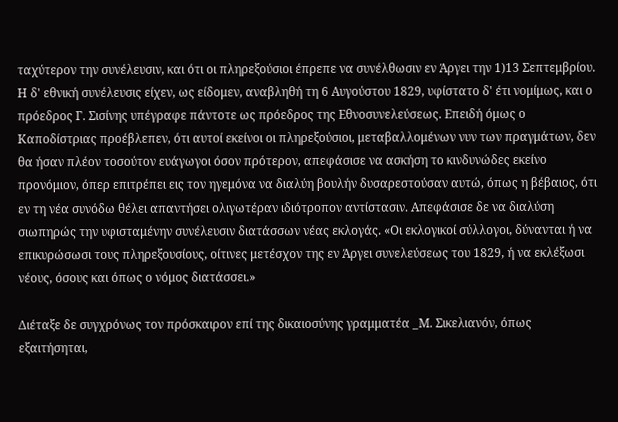ταχύτερον την συνέλευσιν, και ότι οι πληρεξούσιοι έπρεπε να συνέλθωσιν εν Άργει την 1)13 Σεπτεμβρίου. Η δ' εθνική συνέλευσις είχεν, ως είδομεν, αναβληθή τη 6 Αυγούστου 1829, υφίστατο δ' έτι νομίμως, και ο πρόεδρος Γ. Σισίνης υπέγραφε πάντοτε ως πρόεδρος της Εθνοσυνελεύσεως. Επειδή όμως ο Καποδίστριας προέβλεπεν, ότι αυτοί εκείνοι οι πληρεξούσιοι, μεταβαλλομένων νυν των πραγμάτων, δεν θα ήσαν πλέον τοσούτον ευάγωγοι όσον πρότερον, απεφάσισε να ασκήση το κινδυνώδες εκείνο προνόμιον, όπερ επιτρέπει εις τον ηγεμόνα να διαλύη βουλήν δυσαρεστούσαν αυτώ, όπως η βέβαιος, ότι εν τη νέα συνόδω θέλει απαντήσει ολιγωτέραν ιδιότροπον αντίστασιν. Απεφάσισε δε να διαλύση σιωπηρώς την υφισταμένην συνέλευσιν διατάσσων νέας εκλογάς. «Οι εκλογικοί σύλλογοι, δύνανται ή να επικυρώσωσι τους πληρεξουσίους, οίτινες μετέσχον της εν Άργει συνελεύσεως του 1829, ή να εκλέξωσι νέους, όσους και όπως ο νόμος διατάσσει.»

Διέταξε δε συγχρόνως τον πρόσκαιρον επί της δικαιοσύνης γραμματέα _Μ. Σικελιανόν, όπως εξαιτήσηται,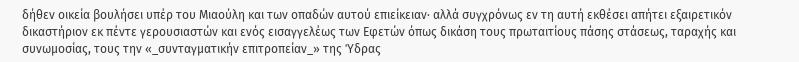δήθεν οικεία βουλήσει υπέρ του Μιαούλη και των οπαδών αυτού επιείκειαν· αλλά συγχρόνως εν τη αυτή εκθέσει απήτει εξαιρετικόν δικαστήριον εκ πέντε γερουσιαστών και ενός εισαγγελέως των Εφετών όπως δικάση τους πρωταιτίους πάσης στάσεως, ταραχής και συνωμοσίας, τους την «_συνταγματικήν επιτροπείαν_» της Ύδρας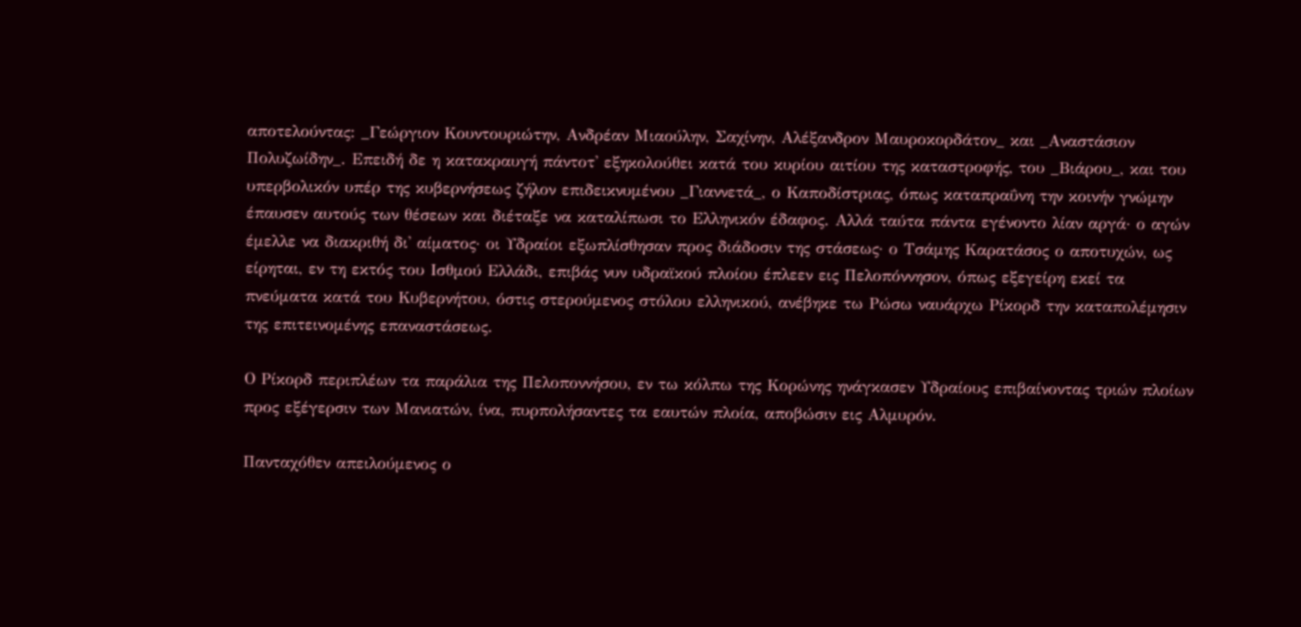αποτελούντας: _Γεώργιον Κουντουριώτην, Ανδρέαν Μιαούλην, Σαχίνην, Αλέξανδρον Μαυροκορδάτον_ και _Αναστάσιον Πολυζωίδην_. Επειδή δε η κατακραυγή πάντοτ' εξηκολούθει κατά του κυρίου αιτίου της καταστροφής, του _Βιάρου_, και του υπερβολικόν υπέρ της κυβερνήσεως ζήλον επιδεικνυμένου _Γιαννετά_, ο Καποδίστριας, όπως καταπραΰνη την κοινήν γνώμην έπαυσεν αυτούς των θέσεων και διέταξε να καταλίπωσι το Ελληνικόν έδαφος. Αλλά ταύτα πάντα εγένοντο λίαν αργά· ο αγών έμελλε να διακριθή δι' αίματος· οι Υδραίοι εξωπλίσθησαν προς διάδοσιν της στάσεως· ο Τσάμης Καρατάσος ο αποτυχών, ως είρηται, εν τη εκτός του Ισθμού Ελλάδι, επιβάς νυν υδραϊκού πλοίου έπλεεν εις Πελοπόννησον, όπως εξεγείρη εκεί τα πνεύματα κατά του Κυβερνήτου, όστις στερούμενος στόλου ελληνικού, ανέβηκε τω Ρώσω ναυάρχω Ρίκορδ την καταπολέμησιν της επιτεινομένης επαναστάσεως.

Ο Ρίκορδ περιπλέων τα παράλια της Πελοποννήσου, εν τω κόλπω της Κορώνης ηνάγκασεν Υδραίους επιβαίνοντας τριών πλοίων προς εξέγερσιν των Μανιατών, ίνα, πυρπολήσαντες τα εαυτών πλοία, αποβώσιν εις Αλμυρόν.

Πανταχόθεν απειλούμενος ο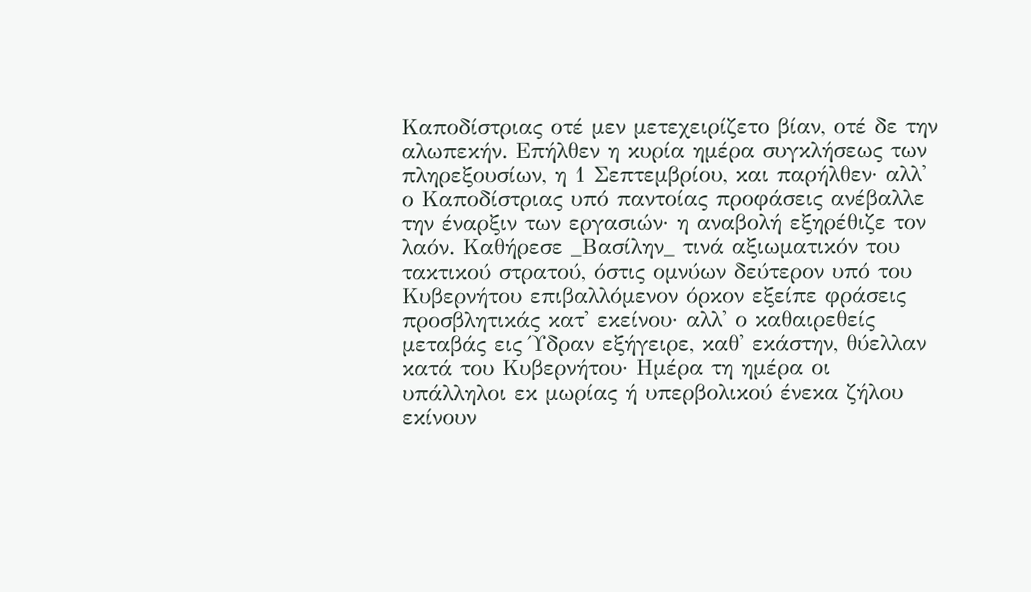Καποδίστριας οτέ μεν μετεχειρίζετο βίαν, οτέ δε την αλωπεκήν. Επήλθεν η κυρία ημέρα συγκλήσεως των πληρεξουσίων, η 1 Σεπτεμβρίου, και παρήλθεν· αλλ' ο Καποδίστριας υπό παντοίας προφάσεις ανέβαλλε την έναρξιν των εργασιών· η αναβολή εξηρέθιζε τον λαόν. Καθήρεσε _Βασίλην_ τινά αξιωματικόν του τακτικού στρατού, όστις ομνύων δεύτερον υπό του Κυβερνήτου επιβαλλόμενον όρκον εξείπε φράσεις προσβλητικάς κατ' εκείνου· αλλ' ο καθαιρεθείς μεταβάς εις Ύδραν εξήγειρε, καθ' εκάστην, θύελλαν κατά του Κυβερνήτου· Ημέρα τη ημέρα οι υπάλληλοι εκ μωρίας ή υπερβολικού ένεκα ζήλου εκίνουν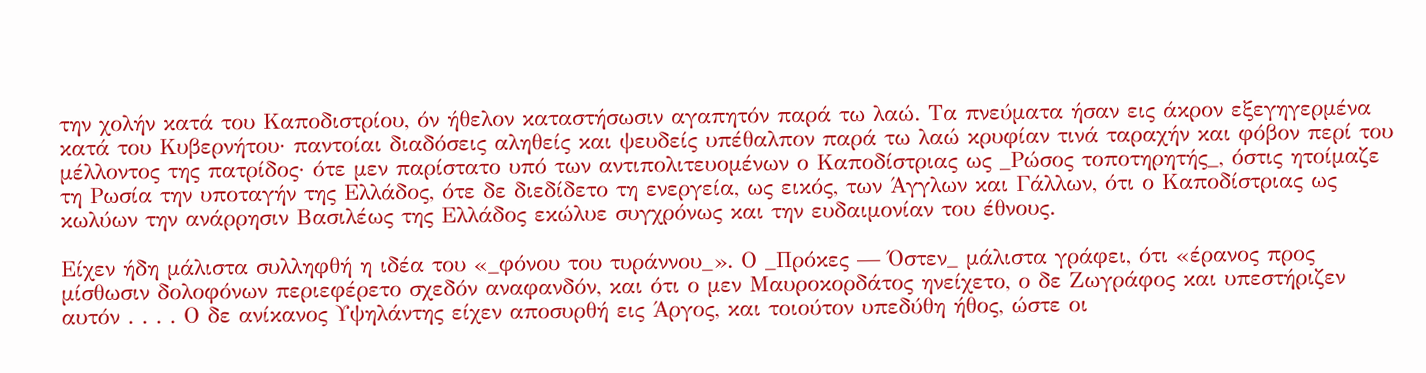την χολήν κατά του Καποδιστρίου, όν ήθελον καταστήσωσιν αγαπητόν παρά τω λαώ. Τα πνεύματα ήσαν εις άκρον εξεγηγερμένα κατά του Κυβερνήτου· παντοίαι διαδόσεις αληθείς και ψευδείς υπέθαλπον παρά τω λαώ κρυφίαν τινά ταραχήν και φόβον περί του μέλλοντος της πατρίδος· ότε μεν παρίστατο υπό των αντιπολιτευομένων ο Καποδίστριας ως _Ρώσος τοποτηρητής_, όστις ητοίμαζε τη Ρωσία την υποταγήν της Ελλάδος, ότε δε διεδίδετο τη ενεργεία, ως εικός, των Άγγλων και Γάλλων, ότι ο Καποδίστριας ως κωλύων την ανάρρησιν Βασιλέως της Ελλάδος εκώλυε συγχρόνως και την ευδαιμονίαν του έθνους.

Είχεν ήδη μάλιστα συλληφθή η ιδέα του «_φόνου του τυράννου_». Ο _Πρόκες — Όστεν_ μάλιστα γράφει, ότι «έρανος προς μίσθωσιν δολοφόνων περιεφέρετο σχεδόν αναφανδόν, και ότι ο μεν Μαυροκορδάτος ηνείχετο, ο δε Ζωγράφος και υπεστήριζεν αυτόν . . . . Ο δε ανίκανος Υψηλάντης είχεν αποσυρθή εις Άργος, και τοιούτον υπεδύθη ήθος, ώστε οι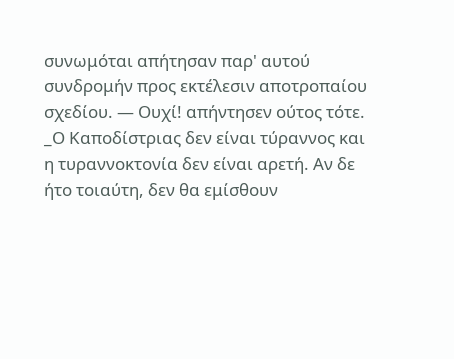συνωμόται απήτησαν παρ' αυτού συνδρομήν προς εκτέλεσιν αποτροπαίου σχεδίου. — Ουχί! απήντησεν ούτος τότε. _Ο Καποδίστριας δεν είναι τύραννος και η τυραννοκτονία δεν είναι αρετή. Αν δε ήτο τοιαύτη, δεν θα εμίσθουν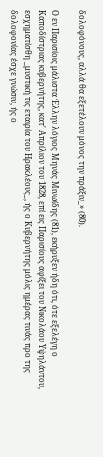δολοφόνους, αλλά θα εξετέλουν μόνος την πράξιν_» (80).

Ο εν Παρισίοις μάλιστα Έλλην λόγιος Μηνάς Μινωίδης (81), εκήρυξεν ήδη ότι, ότε εξελέγη ο Καποδίστριας κυβερνήτης, κατ' Απρίλιον του 1828, επί εις Παρισίους αφίξει του Νικολάου Υψηλάντου, εσχηματίσθη _μυστική τις εταιρία του Ηρακλέους_, ής ο Κυβερνήτης μόλις ημέρας τινάς προ της δολοφονίας έσχε γνώσιν, ής ο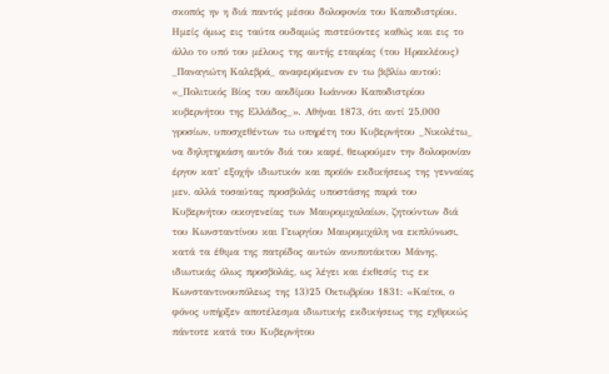σκοπός ην η διά παντός μέσου δολοφονία του Καποδιστρίου. Ημείς όμως εις ταύτα ουδαμώς πιστεύοντες καθώς και εις το άλλο το υπό του μέλους της αυτής εταιρίας (του Ηρακλέους) _Παναγιώτη Καλεβρά_ αναφερόμενον εν τω βιβλίω αυτού: «_Πολιτικός Βίος του αοιδίμου Ιωάννου Καποδιστρίου κυβερνήτου της Ελλάδος_». Αθήναι 1873, ότι αντί 25,000 γροσίων, υποσχεθέντων τω υπηρέτη του Κυβερνήτου _Νικολέτω_ να δηλητηριάση αυτόν διά του καφέ, θεωρούμεν την δολοφονίαν έργον κατ' εξοχήν ιδιωτικόν και προϊόν εκδικήσεως της γενναίας μεν, αλλά τοσαύτας προσβολάς υποστάσης παρά του Κυβερνήτου οικογενείας των Μαυρομιχαλαίων, ζητούντων διά του Κωνσταντίνου και Γεωργίου Μαυρομιχάλη να εκπλύνωσι, κατά τα έθιμα της πατρίδος αυτών ανυποτάκτου Μάνης, ιδιωτικάς όλως προσβολάς, ως λέγει και έκθεσίς τις εκ Κωνσταντινουπόλεως της 13)25 Οκτωβρίου 1831: «Καίτοι, ο φόνος υπήρξεν αποτέλεσμα ιδιωτικής εκδικήσεως της εχθρικώς πάντοτε κατά του Κυβερνήτου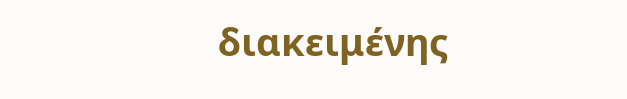διακειμένης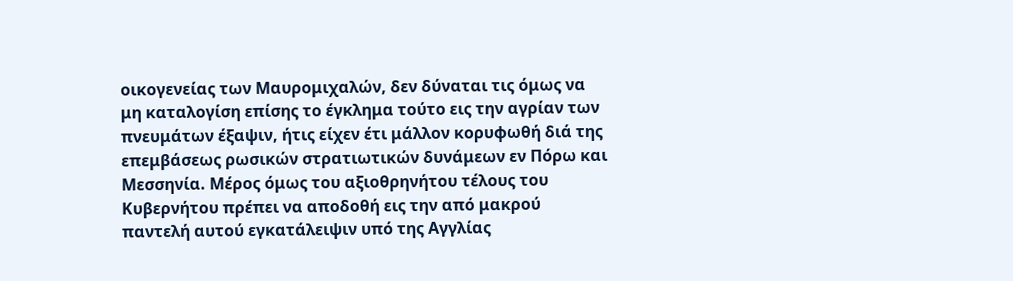οικογενείας των Μαυρομιχαλών, δεν δύναται τις όμως να μη καταλογίση επίσης το έγκλημα τούτο εις την αγρίαν των πνευμάτων έξαψιν, ήτις είχεν έτι μάλλον κορυφωθή διά της επεμβάσεως ρωσικών στρατιωτικών δυνάμεων εν Πόρω και Μεσσηνία. Μέρος όμως του αξιοθρηνήτου τέλους του Κυβερνήτου πρέπει να αποδοθή εις την από μακρού παντελή αυτού εγκατάλειψιν υπό της Αγγλίας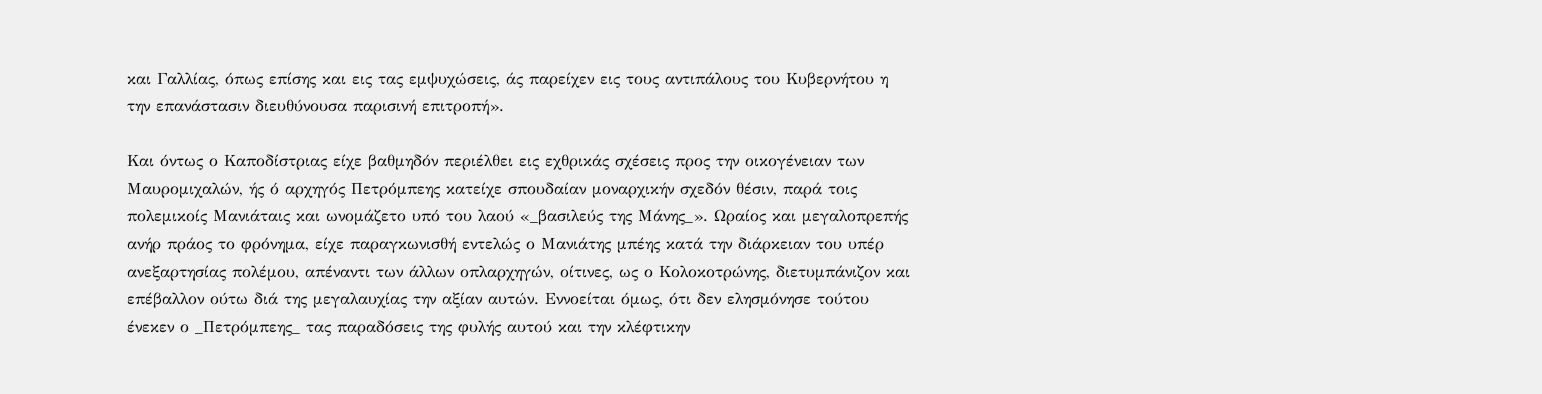και Γαλλίας, όπως επίσης και εις τας εμψυχώσεις, άς παρείχεν εις τους αντιπάλους του Κυβερνήτου η την επανάστασιν διευθύνουσα παρισινή επιτροπή».

Και όντως ο Καποδίστριας είχε βαθμηδόν περιέλθει εις εχθρικάς σχέσεις προς την οικογένειαν των Μαυρομιχαλών, ής ό αρχηγός Πετρόμπεης κατείχε σπουδαίαν μοναρχικήν σχεδόν θέσιν, παρά τοις πολεμικοίς Μανιάταις και ωνομάζετο υπό του λαού «_βασιλεύς της Μάνης_». Ωραίος και μεγαλοπρεπής ανήρ πράος το φρόνημα, είχε παραγκωνισθή εντελώς ο Μανιάτης μπέης κατά την διάρκειαν του υπέρ ανεξαρτησίας πολέμου, απέναντι των άλλων οπλαρχηγών, οίτινες, ως ο Κολοκοτρώνης, διετυμπάνιζον και επέβαλλον ούτω διά της μεγαλαυχίας την αξίαν αυτών. Εννοείται όμως, ότι δεν ελησμόνησε τούτου ένεκεν ο _Πετρόμπεης_ τας παραδόσεις της φυλής αυτού και την κλέφτικην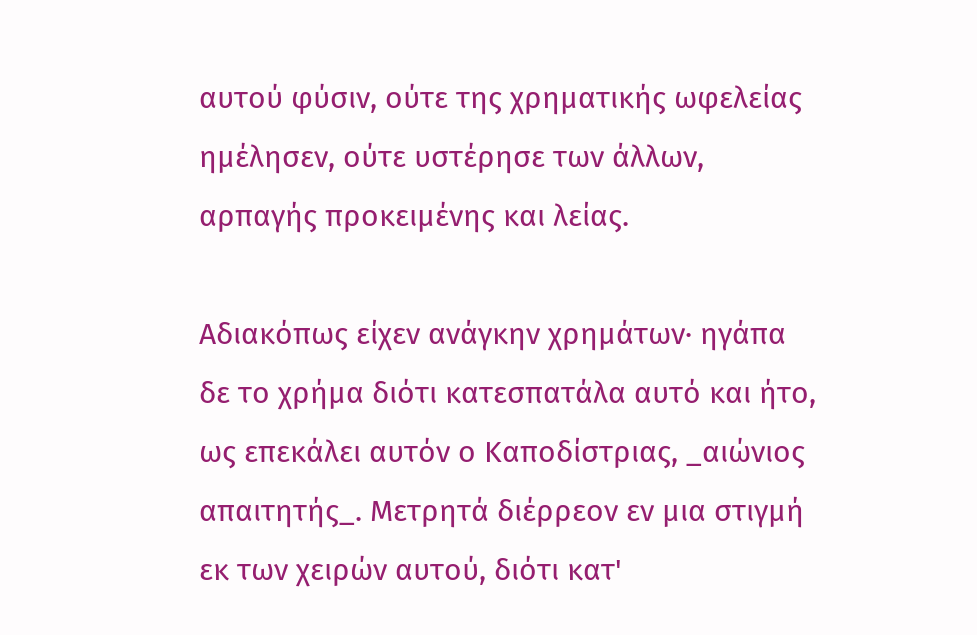αυτού φύσιν, ούτε της χρηματικής ωφελείας ημέλησεν, ούτε υστέρησε των άλλων, αρπαγής προκειμένης και λείας.

Αδιακόπως είχεν ανάγκην χρημάτων· ηγάπα δε το χρήμα διότι κατεσπατάλα αυτό και ήτο, ως επεκάλει αυτόν ο Καποδίστριας, _αιώνιος απαιτητής_. Μετρητά διέρρεον εν μια στιγμή εκ των χειρών αυτού, διότι κατ'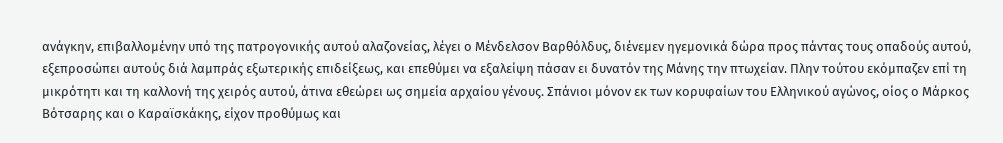ανάγκην, επιβαλλομένην υπό της πατρογονικής αυτού αλαζονείας, λέγει ο Μένδελσον Βαρθόλδυς, διένεμεν ηγεμονικά δώρα προς πάντας τους οπαδούς αυτού, εξεπροσώπει αυτούς διά λαμπράς εξωτερικής επιδείξεως, και επεθύμει να εξαλείψη πάσαν ει δυνατόν της Μάνης την πτωχείαν. Πλην τούτου εκόμπαζεν επί τη μικρότητι και τη καλλονή της χειρός αυτού, άτινα εθεώρει ως σημεία αρχαίου γένους. Σπάνιοι μόνον εκ των κορυφαίων του Ελληνικού αγώνος, οίος ο Μάρκος Βότσαρης και ο Καραϊσκάκης, είχον προθύμως και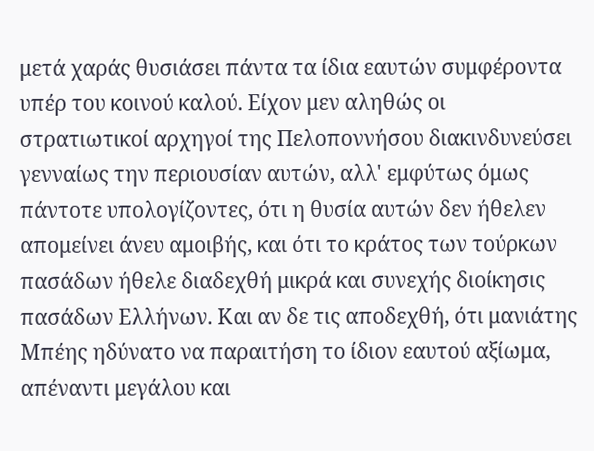μετά χαράς θυσιάσει πάντα τα ίδια εαυτών συμφέροντα υπέρ του κοινού καλού. Είχον μεν αληθώς οι στρατιωτικοί αρχηγοί της Πελοποννήσου διακινδυνεύσει γενναίως την περιουσίαν αυτών, αλλ' εμφύτως όμως πάντοτε υπολογίζοντες, ότι η θυσία αυτών δεν ήθελεν απομείνει άνευ αμοιβής, και ότι το κράτος των τούρκων πασάδων ήθελε διαδεχθή μικρά και συνεχής διοίκησις πασάδων Ελλήνων. Και αν δε τις αποδεχθή, ότι μανιάτης Μπέης ηδύνατο να παραιτήση το ίδιον εαυτού αξίωμα, απέναντι μεγάλου και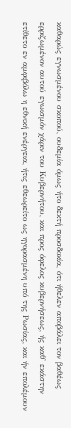καθαρώς εγνωσμένου σκοπού, ουδεμία όμως ήτο δεκτή προσδοκία, ότι ήθελεν αποβάλει τον βαθέως ερριζωμένον αυτού εγωισμόν χάριν του Κυβερνήτου, και προς όφελος κυβερνήσεως, ής καθ' εκάστην ετίθετο εν αμφιβόλω η εθνική ενέργεια, ήτις εθεωρείτο ως ηγορασμένη υπό της Ρωσίας, και ήν επολέμουν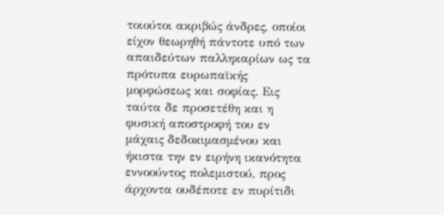τοιούτοι ακριβώς άνδρες, οποίοι είχον θεωρηθή πάντοτε υπό των απαιδεύτων παλληκαρίων ως τα πρότυπα ευρωπαϊκής μορφώσεως και σοφίας. Εις ταύτα δε προσετέθη και η φυσική αποστροφή του εν μάχαις δεδοκιμασμένου και ήκιστα την εν ειρήνη ικανότητα εννοούντος πολεμιστού, προς άρχοντα ουδέποτε εν πυρίτιδι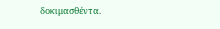δοκιμασθέντα.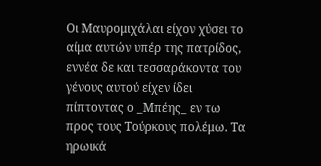Οι Μαυρομιχάλαι είχον χύσει το αίμα αυτών υπέρ της πατρίδος, εννέα δε και τεσσαράκοντα του γένους αυτού είχεν ίδει πίπτοντας ο _Μπέης_ εν τω προς τους Τούρκους πολέμω. Τα ηρωικά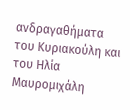ανδραγαθήματα του Κυριακούλη και του Ηλία Μαυρομιχάλη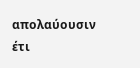απολαύουσιν έτι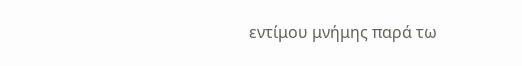εντίμου μνήμης παρά τω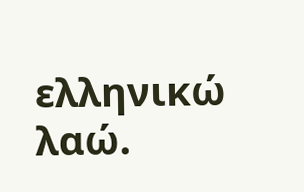ελληνικώ λαώ.